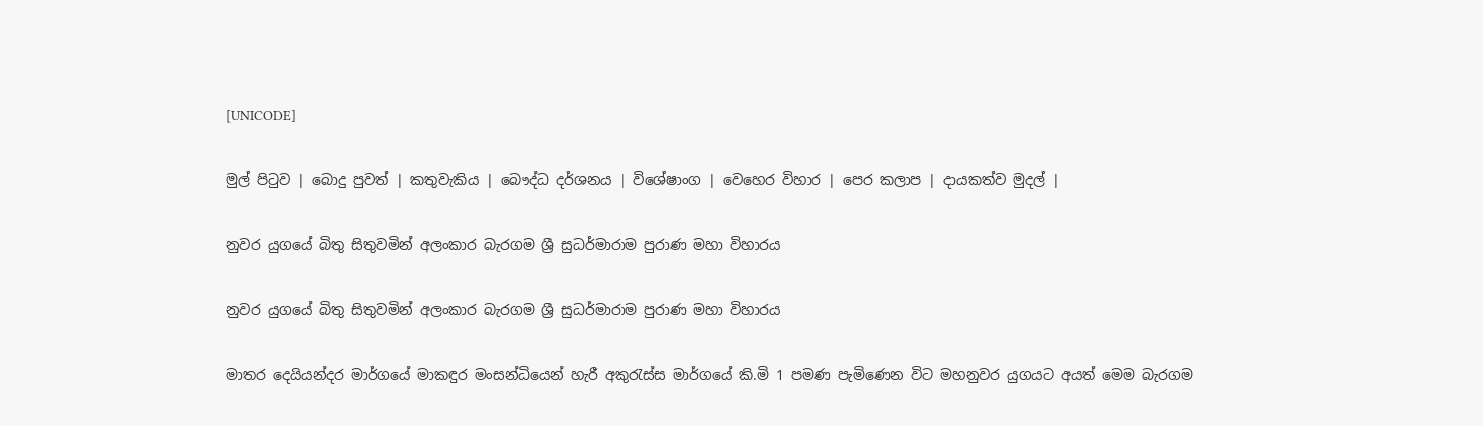[UNICODE]

මුල් පිටුව | බොදු පුවත් | කතුවැකිය | බෞද්ධ දර්ශනය | විශේෂාංග | වෙහෙර විහාර | පෙර කලාප | දායකත්ව මුදල් |

නුවර යුගයේ බිතු සිතුවමින් අලංකාර බැරගම ශ්‍රී සුධර්මාරාම පුරාණ මහා විහාරය

නුවර යුගයේ බිතු සිතුවමින් අලංකාර බැරගම ශ්‍රී සුධර්මාරාම පුරාණ මහා විහාරය

මාතර දෙයියන්දර මාර්ගයේ මාකඳුර මංසන්ධියෙන් හැරී අකුරැස්ස මාර්ගයේ කි.මි 1 පමණ පැමිණෙන විට මහනුවර යුගයට අයත් මෙම බැරගම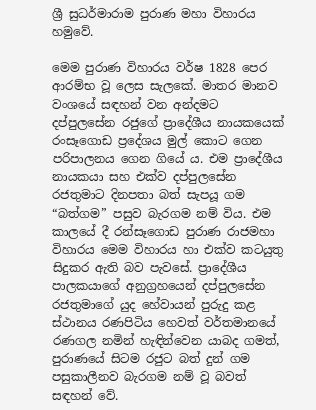ශ්‍රී සුධර්මාරාම පුරාණ මහා විහාරය හමුවේ.

මෙම පුරාණ විහාරය වර්ෂ 1828 පෙර ආරම්භ වූ ලෙස සැලකේ. මාතර මානව වංශයේ සඳහන් වන අන්දමට දප්පුලසේන රජුගේ ප්‍රාදේශීය නායකයෙක් රංසෑගොඩ ප්‍රදේශය මුල් කොට ගෙන පරිපාලනය ගෙන ගියේ ය. එම ප්‍රාදේශීය නායකයා සහ එක්ව දප්පුලසේන රජතුමාට දිනපතා බත් සැපයූ ගම “බත්ගම” පසුව බැරගම නම් විය. එම කාලයේ දී රන්සෑගොඩ පුරාණ රාජමහා විහාරය මෙම විහාරය හා එක්ව කටයුතු සිදුකර ඇති බව පැවසේ. ප්‍රාදේශීය පාලකයාගේ අනුග්‍රහයෙන් දප්පුලසේන රජතුමාගේ යුද හේවායන් පුරුදු කළ ස්ථානය රණපිටිය හෙවත් වර්තමානයේ රණගල නමින් හැඳින්වෙන යාබද ගමත්, පුරාණයේ සිටම රජුට බත් දුන් ගම පසුකාලීනව බැරගම නම් වූ බවත් සඳහන් වේ.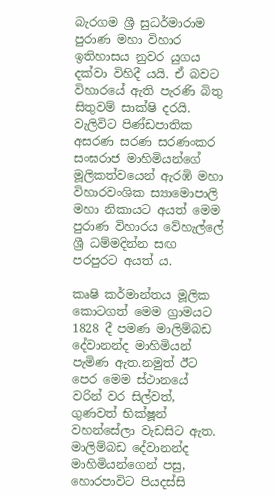බැරගම ශ්‍රී සුධර්මාරාම පුරාණ මහා විහාර ඉතිහාසය නුවර යුගය දක්වා විහිදී යයි. ඒ බවට විහාරයේ ඇති පැරණි බිතු සිතුවම් සාක්ෂි දරයි. වැලිවිට පිණ්ඩපාතික අසරණ සරණ සරණංකර සංඝරාජ මාහිමියන්ගේ මූලිකත්වයෙන් ඇරඹි මහා විහාරවංශික ස්‍යාමොපාලි මහා නිකායට අයත් මෙම පුරාණ විහාරය වේහැල්ලේ ශ්‍රී ධම්මදින්න සඟ පරපුරට අයත් ය.

කෘෂි කර්මාන්තය මූලික කොටගත් මෙම ග්‍රාමයට 1828 දී පමණ මාලිම්බඩ දේවානන්ද මාහිමියන් පැමිණ ඇත.නමුත් ඊට පෙර මෙම ස්ථානයේ වරින් වර සිල්වත්, ගුණවත් භික්ෂූන් වහන්සේලා වැඩසිට ඇත. මාලිම්බඩ දේවානන්ද මාහිමියන්ගෙන් පසු, හොරපාවිට පියදස්සි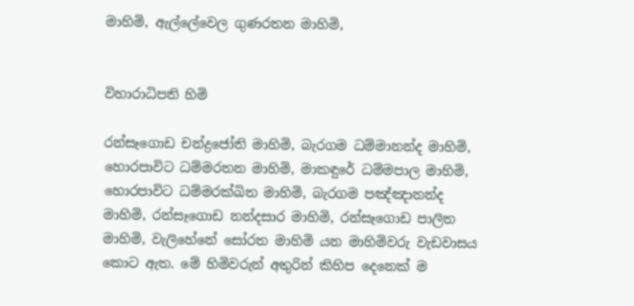මාහිමි, ඇල්ලේවෙල ගුණරතන මාහිමි,


විහාරාධිපති හිමි

රන්සෑගොඩ චන්ද්‍රජෝති මාහිමි, බැරගම ධම්මානන්ද මාහිමි, හොරපාවිට ධම්මරතන මාහිමි, මාකඳුරේ ධම්මපාල මාහිමි, හොරපාවිට ධම්මරක්ඛිත මාහිමි, බැරගම පඤ්ඤානන්ද මාහිමි, රන්සෑගොඩ නන්දසාර මාහිමි, රන්සෑගොඩ පාලිත මාහිමි, වැලිහේනේ සෝරත මාහිමි යන මාහිමිවරු වැඩවාසය කොට ඇත. මේ හිමිවරුන් අතුරින් කිහිප දෙනෙක් ම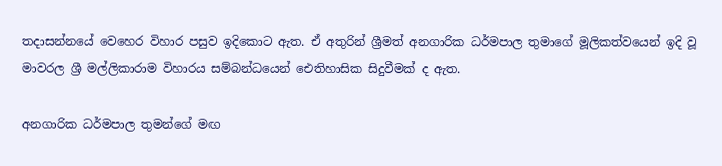තදාසන්නයේ වෙහෙර විහාර පසුව ඉදිකොට ඇත. ඒ අතුරින් ශ්‍රීමත් අනගාරික ධර්මපාල තුමාගේ මූලිකත්වයෙන් ඉදි වූ මාවරල ශ්‍රී මල්ලිකාරාම විහාරය සම්බන්ධයෙන් ඓතිහාසික සිදුවීමක් ද ඇත.

අනගාරික ධර්මපාල තුමන්ගේ මඟ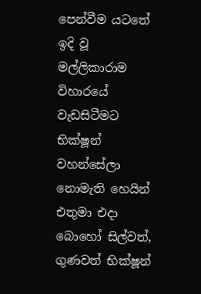පෙන්වීම යටතේ ඉදි වූ මල්ලිකාරාම විහාරයේ වැඩසිටීමට භික්ෂූන් වහන්සේලා නොමැති හෙයින් එතුමා එදා බොහෝ සිල්වත්, ගුණවත් භික්ෂූන්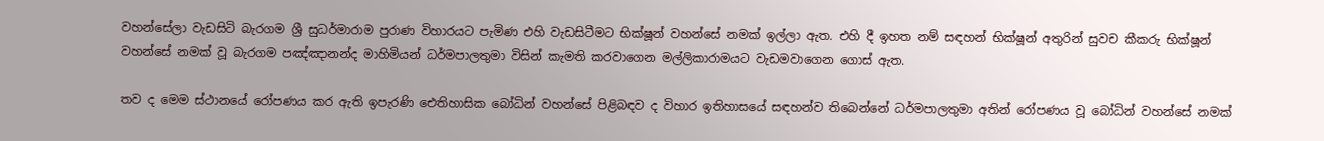වහන්සේලා වැඩසිටි බැරගම ශ්‍රී සුධර්මාරාම පුරාණ විහාරයට පැමිණ එහි වැඩසිටීමට භික්ෂූන් වහන්සේ නමක් ඉල්ලා ඇත. එහි දී ඉහත නම් සඳහන් භික්ෂූන් අතුරින් සුවච කීකරු භික්ෂූන් වහන්සේ නමක් වූ බැරගම පඤ්ඤානන්ද මාහිමියන් ධර්මපාලතුමා විසින් කැමති කරවාගෙන මල්ලිකාරාමයට වැඩමවාගෙන ගොස් ඇත.

තව ද මෙම ස්ථානයේ රෝපණය කර ඇති ඉපැරණි ඓතිහාසික බෝධින් වහන්සේ පිළිබඳව ද විහාර ඉතිහාසයේ සඳහන්ව තිබෙන්නේ ධර්මපාලතුමා අතින් රෝපණය වූ බෝධින් වහන්සේ නමක්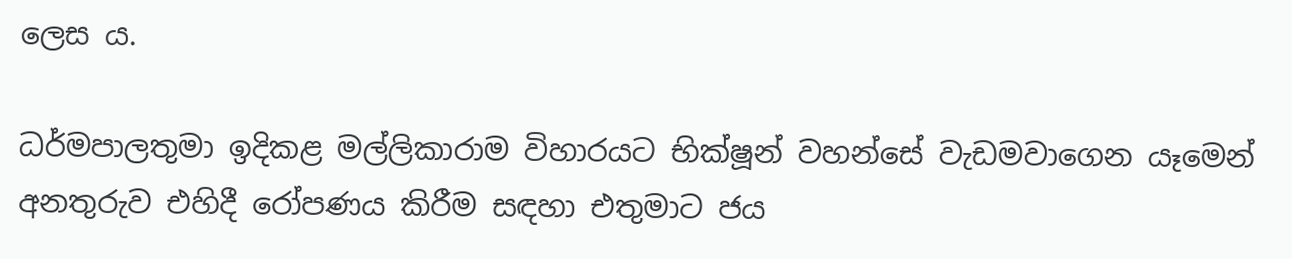ලෙස ය.

ධර්මපාලතුමා ඉදිකළ මල්ලිකාරාම විහාරයට භික්ෂූන් වහන්සේ වැඩමවාගෙන යෑමෙන් අනතුරුව එහිදී රෝපණය කිරීම සඳහා එතුමාට ජය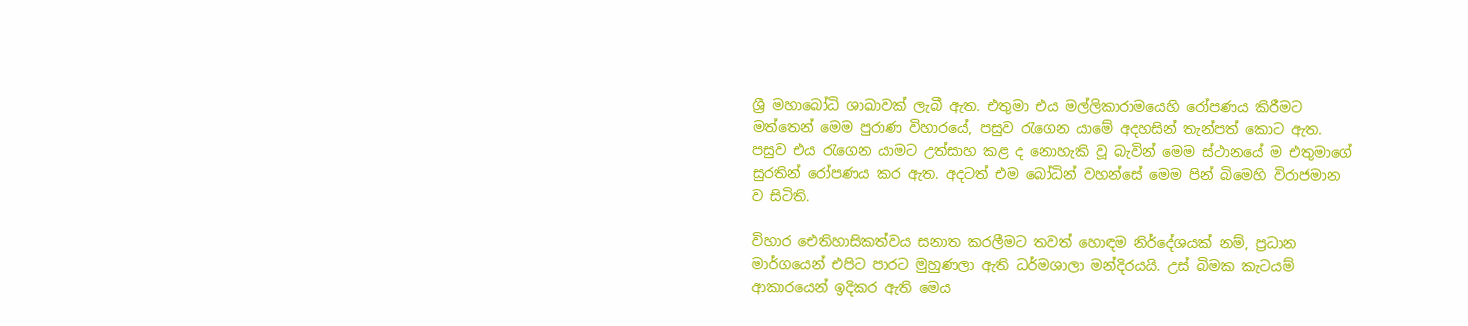ශ්‍රී මහාබෝධි ශාඛාවක් ලැබී ඇත. එතුමා එය මල්ලිකාරාමයෙහි රෝපණය කිරීමට මත්තෙන් මෙම පුරාණ විහාරයේ, පසුව රැගෙන යාමේ අදහසින් තැන්පත් කොට ඇත. පසුව එය රැගෙන යාමට උත්සාහ කළ ද නොහැකි වූ බැවින් මෙම ස්ථානයේ ම එතුමාගේ සුරතින් රෝපණය කර ඇත. අදටත් එම බෝධින් වහන්සේ මෙම පින් බිමෙහි විරාජමාන ව සිටිති.

විහාර ඓතිහාසිකත්වය සනාත කරලීමට තවත් හොඳම නිර්දේශයක් නම්, ප්‍රධාන මාර්ගයෙන් එපිට පාරට මුහුණලා ඇති ධර්මශාලා මන්දිරයයි. උස් බිමක කැටයම් ආකාරයෙන් ඉදිකර ඇති මෙය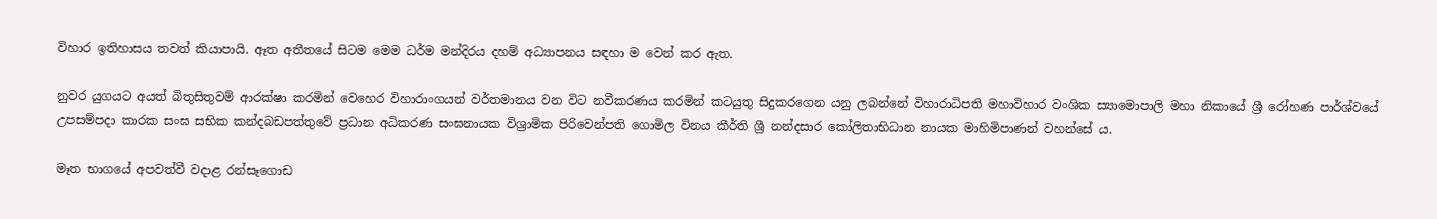විහාර ඉතිහාසය තවත් කියාපායි. ඈත අතීතයේ සිටම මෙම ධර්ම මන්දිරය දහම් අධ්‍යාපනය සඳහා ම වෙන් කර ඇත.

නුවර යුගයට අයත් බිතුසිතුවම් ආරක්ෂා කරමින් වෙහෙර විහාරාංගයන් වර්තමානය වන විට නවීකරණය කරමින් කටයුතු සිදුකරගෙන යනු ලබන්නේ විහාරාධිපති මහාවිහාර වංශික ස්‍යාමොපාලි මහා නිකායේ ශ්‍රී රෝහණ පාර්ශ්වයේ උපසම්පදා කාරක සංඝ සභික කන්දබඩපත්තුවේ ප්‍රධාන අධිකරණ සංඝනායක විශ්‍රාමික පිරිවෙන්පති ගොමිල විනය කීර්ති ශ්‍රී නන්දසාර කෝලිතාභිධාන නායක මාහිමිපාණන් වහන්සේ ය.

මෑත භාගයේ අපවත්වී වදාළ රන්සෑගොඩ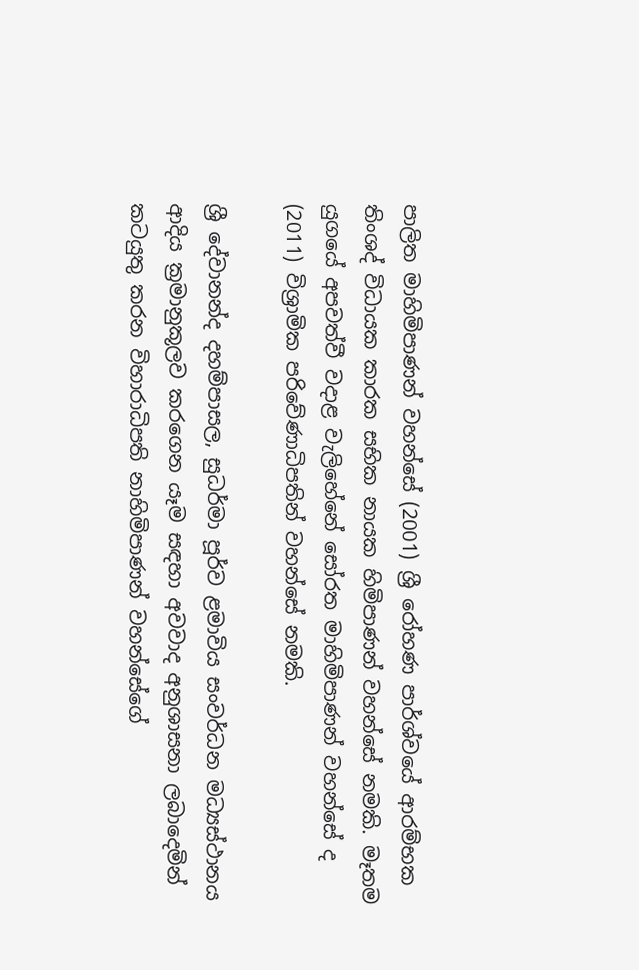පාලිත මාහිමිපාණන් වහන්සේ (2001) ශ්‍රී රෝහණ පාර්ශ්වයේ ආරම්භක තිංශද් විධායක කාරක සභික නායක හිමිපාණන් වහන්සේ නමකි. මෑතම යුගයේ අපවත්වී වදාළ වැලිහේනේ සෝරත මාහිමිපාණන් වහන්සේ ද (2011) විශ්‍රාමික පරිවේණාධිපතින් වහන්සේ නමකි.

ශ්‍රී දේවානන්ද දහම්පාසල, සුධර්මා පූර්ව ළමාවිය සංවර්ධන මධ්‍යස්ථානය ආදිය ක්‍රමානුකූලව කරගෙන යෑම සඳහා අවවාද අනුශාසනා ලබාදෙමින් කටයුතු කරන විහාරාධිපති නාහිමිපාණන් වහන්සේගේ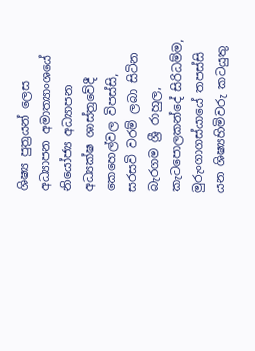ශිෂ්‍ය පුත්‍රයන් ලෙස අධ්‍යාපන අමාත්‍යාංශයේ නියෝජ්‍ය අධ්‍යාපන අධ්‍යක්ෂ ශාස්ත්‍රවේදී කෙහෙල්වල විපස්සි, සරසවි වරම් ලබා සිටින බැරගම ශ්‍රී රාහුල, කැටපොලකන්දේ සිරිධම්ම, මුරුංගාගස්යායේ තපස්සි යන ශිෂ්‍යහිමිවරු කටයුතු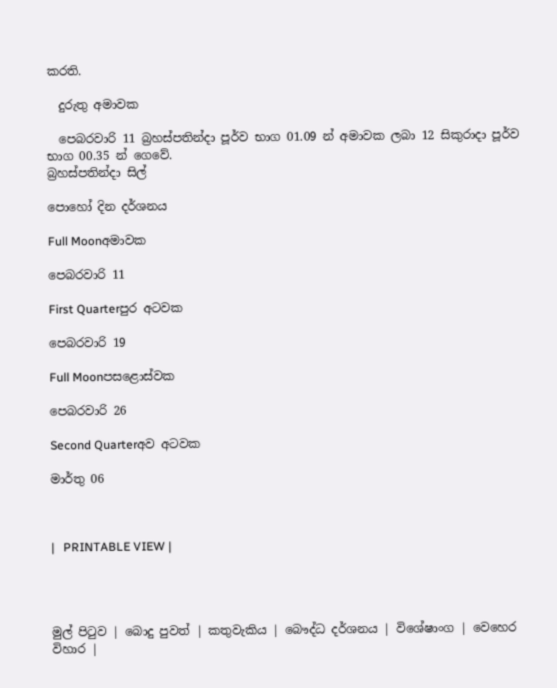කරති.

  දුරුතු අමාවක

  පෙබරවාරි 11 බ්‍රහස්පතින්දා පූර්ව භාග 01.09 න් අමාවක ලබා 12 සිකුරාදා පූර්ව භාග 00.35 න් ගෙවේ.
බ්‍රහස්පතින්දා සිල්

පොහෝ දින දර්ශනය

Full Moonඅමාවක

පෙබරවාරි 11

First Quarterපුර අටවක

පෙබරවාරි 19

Full Moonපසළොස්වක

පෙබරවාරි 26

Second Quarterඅව අටවක

මාර්තු 06



|   PRINTABLE VIEW |




මුල් පිටුව | බොදු පුවත් | කතුවැකිය | බෞද්ධ දර්ශනය | විශේෂාංග | වෙහෙර විහාර |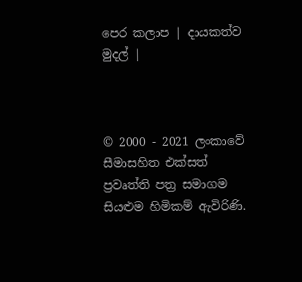පෙර කලාප | දායකත්ව මුදල් |



© 2000 - 2021 ලංකාවේ සීමාසහිත එක්සත් ප්‍රවෘත්ති පත්‍ර සමාගම
සියළුම හිමිකම් ඇවිරිණි.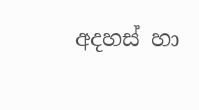අදහස් හා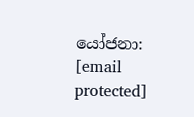යෝජනා: [email protected]